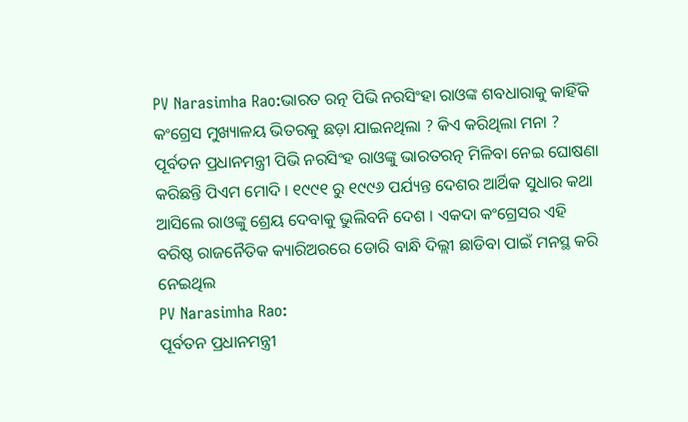PV Narasimha Rao:ଭାରତ ରତ୍ନ ପିଭି ନରସିଂହା ରାଓଙ୍କ ଶବଧାରାକୁ କାହିଁକି କଂଗ୍ରେସ ମୁଖ୍ୟାଳୟ ଭିତରକୁ ଛଡ଼ା ଯାଇନଥିଲା ? କିଏ କରିଥିଲା ମନା ?
ପୂର୍ବତନ ପ୍ରଧାନମନ୍ତ୍ରୀ ପିଭି ନରସିଂହ ରାଓଙ୍କୁ ଭାରତରତ୍ନ ମିଳିବା ନେଇ ଘୋଷଣା କରିଛନ୍ତି ପିଏମ ମୋଦି । ୧୯୯୧ ରୁ ୧୯୯୬ ପର୍ଯ୍ୟନ୍ତ ଦେଶର ଆର୍ଥିକ ସୁଧାର କଥା ଆସିଲେ ରାଓଙ୍କୁ ଶ୍ରେୟ ଦେବାକୁ ଭୁଲିବନି ଦେଶ । ଏକଦା କଂଗ୍ରେସର ଏହି ବରିଷ୍ଠ ରାଜନୈତିକ କ୍ୟାରିଅରରେ ଡୋରି ବାନ୍ଧି ଦିଲ୍ଲୀ ଛାଡିବା ପାଇଁ ମନସ୍ଥ କରି ନେଇଥିଲ
PV Narasimha Rao:
ପୂର୍ବତନ ପ୍ରଧାନମନ୍ତ୍ରୀ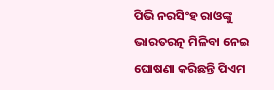ପିଭି ନରସିଂହ ରାଓଙ୍କୁ ଭାରତରତ୍ନ ମିଳିବା ନେଇ ଘୋଷଣା କରିଛନ୍ତି ପିଏମ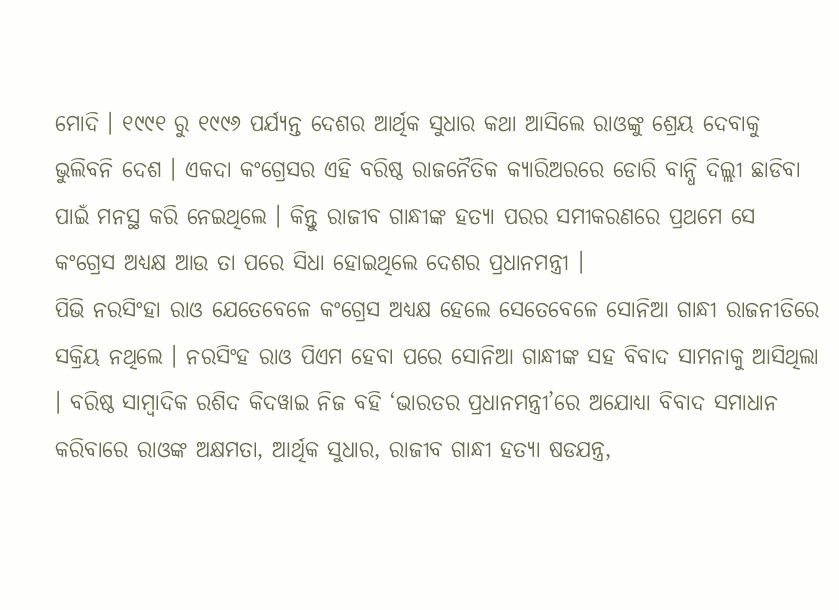ମୋଦି । ୧୯୯୧ ରୁ ୧୯୯୬ ପର୍ଯ୍ୟନ୍ତ ଦେଶର ଆର୍ଥିକ ସୁଧାର କଥା ଆସିଲେ ରାଓଙ୍କୁ ଶ୍ରେୟ ଦେବାକୁ ଭୁଲିବନି ଦେଶ । ଏକଦା କଂଗ୍ରେସର ଏହି ବରିଷ୍ଠ ରାଜନୈତିକ କ୍ୟାରିଅରରେ ଡୋରି ବାନ୍ଧି ଦିଲ୍ଲୀ ଛାଡିବା ପାଇଁ ମନସ୍ଥ କରି ନେଇଥିଲେ । କିନ୍ତୁ ରାଜୀବ ଗାନ୍ଧୀଙ୍କ ହତ୍ୟା ପରର ସମୀକରଣରେ ପ୍ରଥମେ ସେ କଂଗ୍ରେସ ଅଧ୍ୟକ୍ଷ ଆଉ ତା ପରେ ସିଧା ହୋଇଥିଲେ ଦେଶର ପ୍ରଧାନମନ୍ତ୍ରୀ ।
ପିଭି ନରସିଂହା ରାଓ ଯେତେବେଳେ କଂଗ୍ରେସ ଅଧ୍ୟକ୍ଷ ହେଲେ ସେତେବେଳେ ସୋନିଆ ଗାନ୍ଧୀ ରାଜନୀତିରେ ସକ୍ରିୟ ନଥିଲେ । ନରସିଂହ ରାଓ ପିଏମ ହେବା ପରେ ସୋନିଆ ଗାନ୍ଧୀଙ୍କ ସହ ବିବାଦ ସାମନାକୁ ଆସିଥିଲା । ବରିଷ୍ଠ ସାମ୍ବାଦିକ ରଶିଦ କିଦୱାଇ ନିଜ ବହି ‘ଭାରତର ପ୍ରଧାନମନ୍ତ୍ରୀ’ରେ ଅଯୋଧ୍ୟା ବିବାଦ ସମାଧାନ କରିବାରେ ରାଓଙ୍କ ଅକ୍ଷମତା, ଆର୍ଥିକ ସୁଧାର, ରାଜୀବ ଗାନ୍ଧୀ ହତ୍ୟା ଷଡଯନ୍ତ୍ର,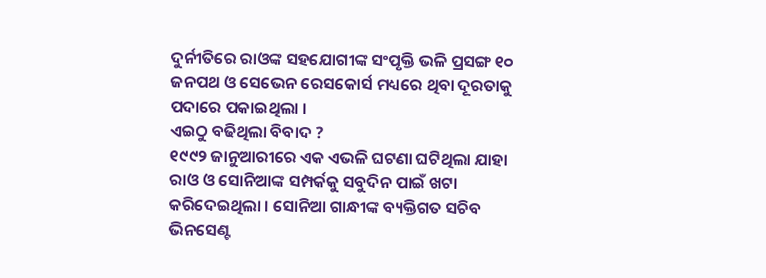ଦୁର୍ନୀତିରେ ରାଓଙ୍କ ସହଯୋଗୀଙ୍କ ସଂପୃକ୍ତି ଭଳି ପ୍ରସଙ୍ଗ ୧୦ ଜନପଥ ଓ ସେଭେନ ରେସକୋର୍ସ ମଧ୍ୟରେ ଥିବା ଦୂରତାକୁ ପଦାରେ ପକାଇଥିଲା ।
ଏଇଠୁ ବଢିଥିଲା ବିବାଦ ?
୧୯୯୨ ଜାନୁଆରୀରେ ଏକ ଏଭଳି ଘଟଣା ଘଟିଥିଲା ଯାହା ରାଓ ଓ ସୋନିଆଙ୍କ ସମ୍ପର୍କକୁ ସବୁଦିନ ପାଇଁ ଖଟା କରିଦେଇଥିଲା । ସୋନିଆ ଗାନ୍ଧୀଙ୍କ ବ୍ୟକ୍ତିଗତ ସଚିବ ଭିନସେଣ୍ଟ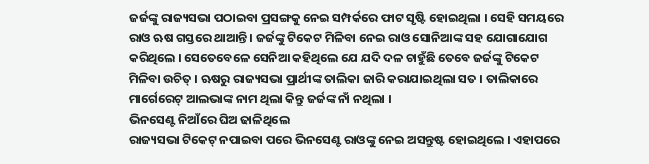ଜର୍ଜଙ୍କୁ ରାଜ୍ୟସଭା ପଠାଇବା ପ୍ରସଙ୍ଗକୁ ନେଇ ସମ୍ପର୍କରେ ଫାଟ ସୃଷ୍ଟି ହୋଇଥିଲା । ସେହି ସମୟରେ ରାଓ ଋଷ ଗସ୍ତରେ ଥାଆନ୍ତି । ଜର୍ଜଙ୍କୁ ଟିକେଟ ମିଳିବା ନେଇ ରାଓ ସୋନିଆଙ୍କ ସହ ଯୋଗାଯୋଗ କରିଥିଲେ । ସେତେବେଳେ ସେନିଆ କହିଥିଲେ ଯେ ଯଦି ଦଳ ଚାହୁଁଛି ତେବେ ଜର୍ଜଙ୍କୁ ଟିକେଟ ମିଳିବା ଉଚିତ୍ । ଋଷରୁ ରାଜ୍ୟସଭା ପ୍ରାର୍ଥୀଙ୍କ ତାଲିକା ଜାରି କରାଯାଇଥିଲା ସତ । ତାଲିକାରେ ମାର୍ଗେରେଟ୍ ଆଲଭାଙ୍କ ନାମ ଥିଲା କିନ୍ତୁ ଜର୍ଜଙ୍କ ନାଁ ନଥିଲା ।
ଭିନସେଣ୍ଟ ନିଆଁରେ ଘିଅ ଢାଳିଥିଲେ
ରାଜ୍ୟସଭା ଟିକେଟ୍ ନପାଇବା ପରେ ଭିନସେଣ୍ଟ ରାଓଙ୍କୁ ନେଇ ଅସନ୍ତୁଷ୍ଟ ହୋଇଥିଲେ । ଏହାପରେ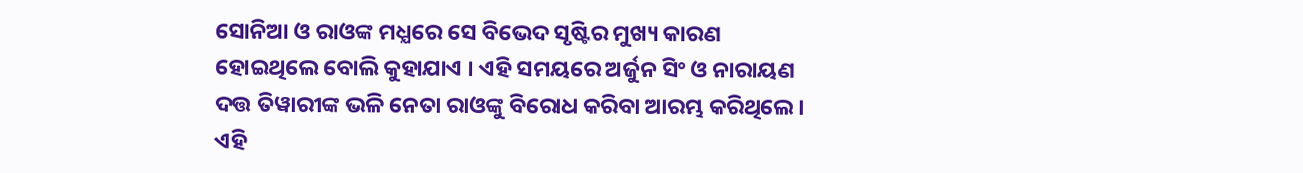ସୋନିଆ ଓ ରାଓଙ୍କ ମଧ୍ଯରେ ସେ ବିଭେଦ ସୃଷ୍ଟିର ମୁଖ୍ୟ କାରଣ ହୋଇଥିଲେ ବୋଲି କୁହାଯାଏ । ଏହି ସମୟରେ ଅର୍ଜୁନ ସିଂ ଓ ନାରାୟଣ ଦତ୍ତ ତିୱାରୀଙ୍କ ଭଳି ନେତା ରାଓଙ୍କୁ ବିରୋଧ କରିବା ଆରମ୍ଭ କରିଥିଲେ । ଏହି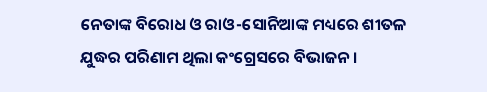ନେତାଙ୍କ ବିରୋଧ ଓ ରାଓ-ସୋନିଆଙ୍କ ମଧ୍ୟରେ ଶୀତଳ ଯୁଦ୍ଧର ପରିଣାମ ଥିଲା କଂଗ୍ରେସରେ ବିଭାଜନ ।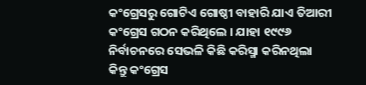କଂଗ୍ରେସରୁ ଗୋଟିଏ ଗୋଷ୍ଠୀ ବାହାରି ଯାଏ ତିଆରୀ କଂଗ୍ରେସ ଗଠନ କରିଥିଲେ । ଯାହା ୧୯୯୬ ନିର୍ବାଚନରେ ସେଭଳି କିଛି କରିସ୍ମା କରିନଥିଲା କିନ୍ତୁ କଂଗ୍ରେସ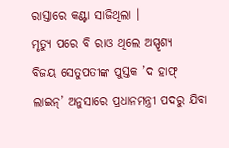ରାସ୍ତାରେ କଣ୍ଟା ସାଜିଥିଲା ।
ମୃତ୍ୟୁ ପରେ ବି ରାଓ ଥିଲେ ଅସ୍ପୃଶ୍ୟ
ବିଜୟ ସେତୁପତୀଙ୍କ ପୁସ୍ତକ ’ଦ ହାଫ୍ ଲାଇନ୍’ ଅନୁସାରେ ପ୍ରଧାନମନ୍ତ୍ରୀ ପଦରୁ ଯିବା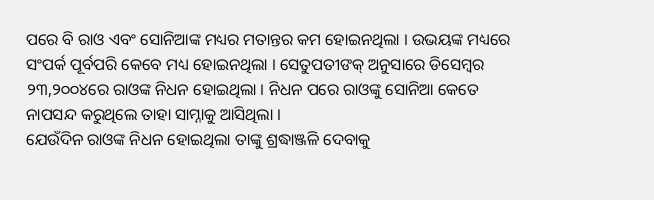ପରେ ବି ରାଓ ଏବଂ ସୋନିଆଙ୍କ ମଧ୍ୟର ମତାନ୍ତର କମ ହୋଇନଥିଲା । ଉଭୟଙ୍କ ମଧ୍ୟରେ ସଂପର୍କ ପୂର୍ବପରି କେବେ ମଧ୍ୟ ହୋଇନଥିଲା । ସେତୁପତୀଙକ୍ ଅନୁସାରେ ଡିସେମ୍ବର ୨୩,୨୦୦୪ରେ ରାଓଙ୍କ ନିଧନ ହୋଇଥିଲା । ନିଧନ ପରେ ରାଓଙ୍କୁ ସୋନିଆ କେତେ ନାପସନ୍ଦ କରୁଥିଲେ ତାହା ସାମ୍ନାକୁ ଆସିଥିଲା ।
ଯେଉଁଦିନ ରାଓଙ୍କ ନିଧନ ହୋଇଥିଲା ତାଙ୍କୁ ଶ୍ରଦ୍ଧାଞ୍ଜଳି ଦେବାକୁ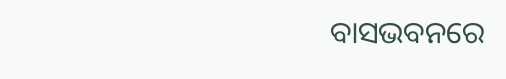ବାସଭବନରେ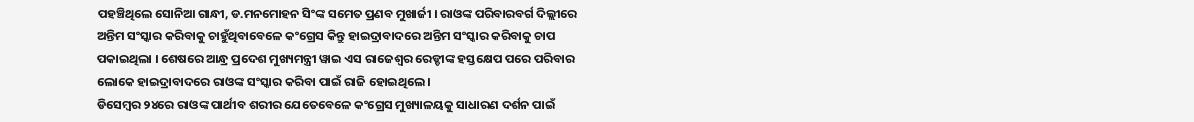ପହଞ୍ଚିଥିଲେ ସୋନିଆ ଗାନ୍ଧୀ, ଡ.ମନମୋହନ ସିଂଙ୍କ ସମେତ ପ୍ରଣବ ମୁଖାର୍ଜୀ । ରାଓଙ୍କ ପରିବାରବର୍ଗ ଦିଲ୍ଲୀରେ ଅନ୍ତିମ ସଂସ୍କାର କରିବାକୁ ଚାହୁଁଥିବାବେଳେ କଂଗ୍ରେସ କିନ୍ତୁ ହାଇଦ୍ରାବାଦରେ ଅନ୍ତିମ ସଂସ୍କାର କରିବାକୁ ଚାପ ପକାଇଥିଲା । ଶେଷରେ ଆନ୍ଧ୍ର ପ୍ରଦେଶ ମୁଖ୍ୟମନ୍ତ୍ରୀ ୱାଇ ଏସ ରାଜେଶ୍ବର ରେଡ୍ଡୀଙ୍କ ହସ୍ତକ୍ଷେପ ପରେ ପରିବାର ଲୋକେ ହାଇଦ୍ରାବାଦରେ ରାଓଙ୍କ ସଂସ୍କାର କରିବା ପାଇଁ ରାଜି ହୋଇଥିଲେ ।
ଡିସେମ୍ବର ୨୪ରେ ରାଓଙ୍କ ପାର୍ଥୀବ ଶରୀର ଯେତେବେଳେ କଂଗ୍ରେସ ମୁଖ୍ୟାଳୟକୁ ସାଧାରଣ ଦର୍ଶନ ପାଇଁ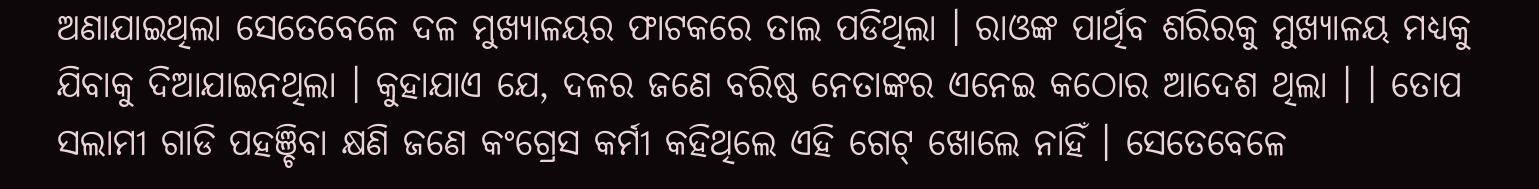ଅଣାଯାଇଥିଲା ସେତେବେଳେ ଦଳ ମୁଖ୍ୟାଳୟର ଫାଟକରେ ତାଲ ପଡିଥିଲା । ରାଓଙ୍କ ପାର୍ଥିବ ଶରିରକୁ ମୁଖ୍ୟାଳୟ ମଧ୍ୟକୁ ଯିବାକୁ ଦିଆଯାଇନଥିଲା । କୁହାଯାଏ ଯେ, ଦଳର ଜଣେ ବରିଷ୍ଠ ନେତାଙ୍କର ଏନେଇ କଠୋର ଆଦେଶ ଥିଲା । । ତୋପ ସଲାମୀ ଗାଡି ପହଞ୍ଚିବା କ୍ଷଣି ଜଣେ କଂଗ୍ରେସ କର୍ମୀ କହିଥିଲେ ଏହି ଗେଟ୍ ଖୋଲେ ନାହିଁ । ସେତେବେଳେ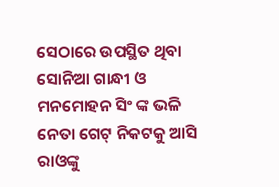ସେଠାରେ ଉପସ୍ଥିତ ଥିବା ସୋନିଆ ଗାନ୍ଧୀ ଓ ମନମୋହନ ସିଂ ଙ୍କ ଭଳି ନେତା ଗେଟ୍ ନିକଟକୁ ଆସି ରାଓଙ୍କୁ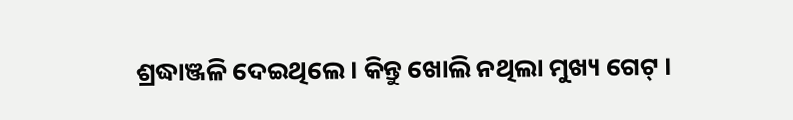ଶ୍ରଦ୍ଧାଞ୍ଜଳି ଦେଇଥିଲେ । କିନ୍ତୁ ଖୋଲି ନଥିଲା ମୁଖ୍ୟ ଗେଟ୍ ।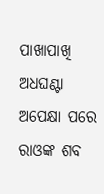ପାଖାପାଖି ଅଧଘଣ୍ଟା ଅପେକ୍ଷା ପରେ ରାଓଙ୍କ ଶବ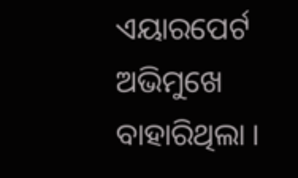ଏୟାରପେର୍ଟ ଅଭିମୁଖେ ବାହାରିଥିଲା ।